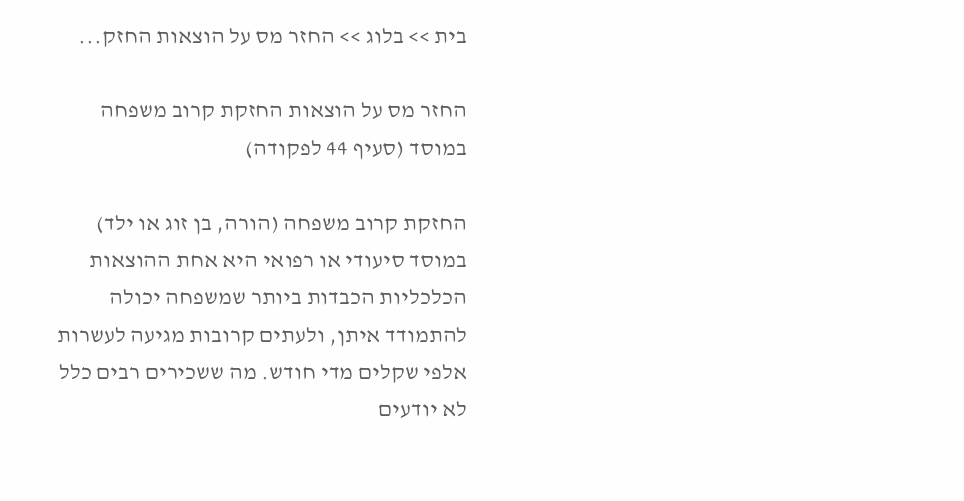בית >> בלוג >> החזר מס על הוצאות החזק...

החזר מס על הוצאות החזקת קרוב משפחה במוסד (סעיף 44 לפקודה)

החזקת קרוב משפחה (הורה, בן זוג או ילד) במוסד סיעודי או רפואי היא אחת ההוצאות הכלכליות הכבדות ביותר שמשפחה יכולה להתמודד איתן, ולעתים קרובות מגיעה לעשרות אלפי שקלים מדי חודש. מה ששכירים רבים כלל לא יודעים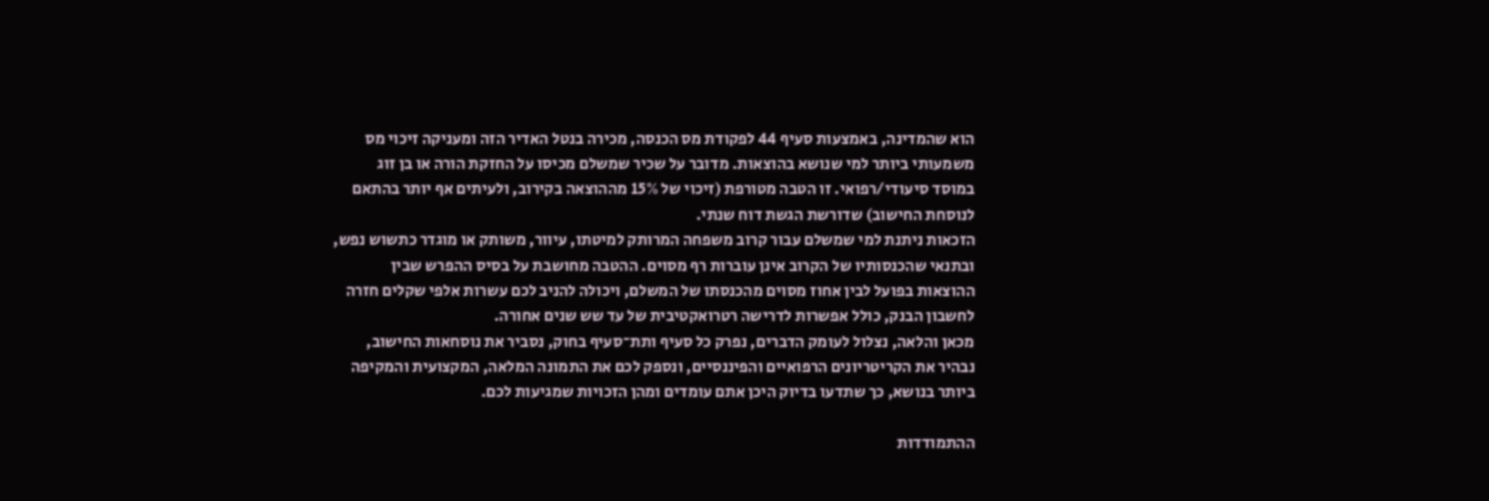הוא שהמדינה, באמצעות סעיף 44 לפקודת מס הכנסה, מכירה בנטל האדיר הזה ומעניקה זיכוי מס משמעותי ביותר למי שנושא בהוצאות. מדובר על שכיר שמשלם מכיסו על החזקת הורה או בן זוג במוסד סיעודי/רפואי. זו הטבה מטורפת (זיכוי של 15% מההוצאה בקירוב, ולעיתים אף יותר בהתאם לנוסחת החישוב) שדורשת הגשת דוח שנתי.
הזכאות ניתנת למי שמשלם עבור קרוב משפחה המרותק למיטתו, עיוור, משותק או מוגדר כתשוש נפש, ובתנאי שהכנסותיו של הקרוב אינן עוברות רף מסוים. ההטבה מחושבת על בסיס ההפרש שבין ההוצאות בפועל לבין אחוז מסוים מהכנסתו של המשלם, ויכולה להניב לכם עשרות אלפי שקלים חזרה לחשבון הבנק, כולל אפשרות לדרישה רטרואקטיבית של עד שש שנים אחורה.
מכאן והלאה, נצלול לעומק הדברים, נפרק כל סעיף ותת־סעיף בחוק, נסביר את נוסחאות החישוב, נבהיר את הקריטריונים הרפואיים והפיננסיים, ונספק לכם את התמונה המלאה, המקצועית והמקיפה ביותר בנושא, כך שתדעו בדיוק היכן אתם עומדים ומהן הזכויות שמגיעות לכם.

ההתמודדות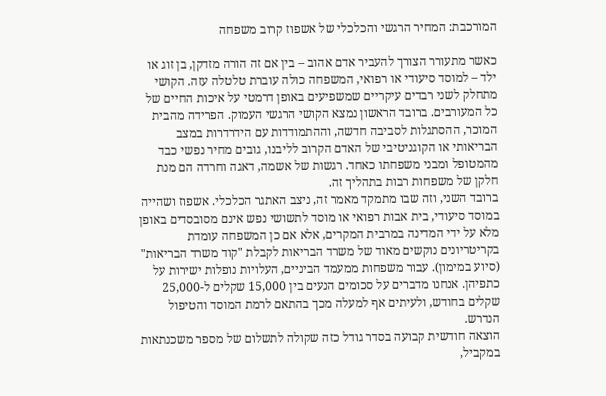המורכבת: המחיר הרגשי והכלכלי של אשפוז קרוב משפחה

כאשר מתעורר הצורך להעביר אדם אהוב – בין אם זה הורה מזדקן, בן זוג או ילד – למוסד סיעודי או רפואי, המשפחה כולה עוברת טלטלה עזה. הקושי מתחלק לשני רבדים עיקריים שמשפיעים באופן דרמטי על איכות החיים של כל המעורבים. ברובד הראשון נמצא הקושי הרגשי העמוק. הפרידה מהבית המוכר, ההסתגלות לסביבה חדשה, וההתמודדות עם הידרדרות במצב הבריאותי או הקוגניטיבי של האדם הקרוב לליבנו, גובים מחיר נפשי כבד מהמטופל ומבני משפחתו כאחד. רגשות של אשמה, דאגה וחרדה הם מנת חלקן של משפחות רבות בתהליך זה.
ברובד השני, וזה שבו מתמקד מאמר זה, ניצב האתגר הכלכלי. אשפוז ושהייה במוסד סיעודי, בית אבות רפואי או מוסד לתשושי נפש אינם מסובסדים באופן מלא על ידי המדינה במרבית המקרים, אלא אם כן המשפחה עומדת בקריטריונים נוקשים מאוד של משרד הבריאות לקבלת "קוד משרד הבריאות" (סיוע במימון). עבור משפחות ממעמד הביניים, העלויות נופלות ישירות על כתפיהן. אנחנו מדברים על סכומים הנעים בין 15,000 שקלים ל-25,000 שקלים בחודש, ולעיתים אף למעלה מכך בהתאם לרמת המוסד והטיפול הנדרש.
הוצאה חודשית קבועה בסדר גודל כזה שקולה לתשלום של מספר משכנתאות במקביל,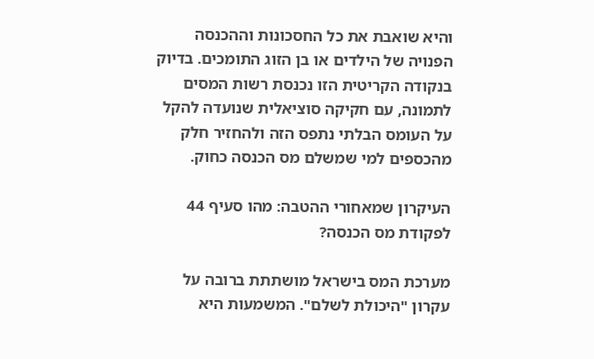והיא שואבת את כל החסכונות וההכנסה הפנויה של הילדים או בן הזוג התומכים. בדיוק בנקודה הקריטית הזו נכנסת רשות המסים לתמונה, עם חקיקה סוציאלית שנועדה להקל על העומס הבלתי נתפס הזה ולהחזיר חלק מהכספים למי שמשלם מס הכנסה כחוק.

העיקרון שמאחורי ההטבה: מהו סעיף 44 לפקודת מס הכנסה?

מערכת המס בישראל מושתתת ברובה על עקרון "היכולת לשלם". המשמעות היא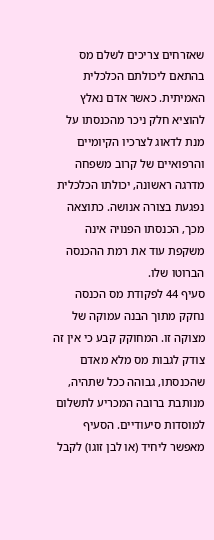שאזרחים צריכים לשלם מס בהתאם ליכולתם הכלכלית האמיתית. כאשר אדם נאלץ להוציא חלק ניכר מהכנסתו על מנת לדאוג לצרכיו הקיומיים והרפואיים של קרוב משפחה מדרגה ראשונה, יכולתו הכלכלית נפגעת בצורה אנושה. כתוצאה מכך, הכנסתו הפנויה אינה משקפת עוד את רמת ההכנסה הברוטו שלו.
סעיף 44 לפקודת מס הכנסה נחקק מתוך הבנה עמוקה של מצוקה זו. המחוקק קבע כי אין זה צודק לגבות מס מלא מאדם שהכנסתו, גבוהה ככל שתהיה, מנותבת ברובה המכריע לתשלום למוסדות סיעודיים. הסעיף מאפשר ליחיד (או לבן זוגו) לקבל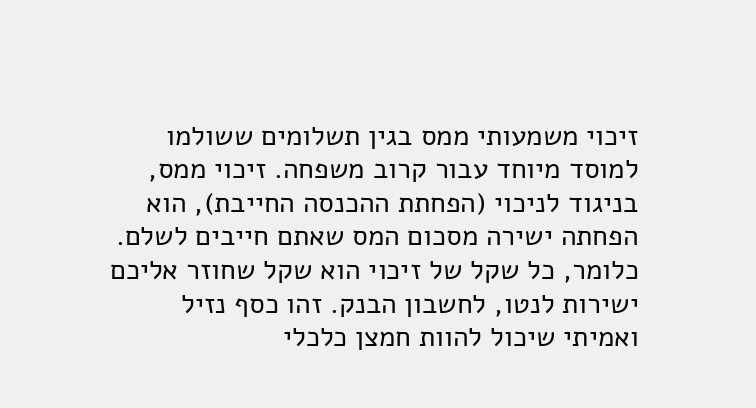זיכוי משמעותי ממס בגין תשלומים ששולמו למוסד מיוחד עבור קרוב משפחה. זיכוי ממס, בניגוד לניכוי (הפחתת ההכנסה החייבת), הוא הפחתה ישירה מסכום המס שאתם חייבים לשלם. כלומר, כל שקל של זיכוי הוא שקל שחוזר אליכם ישירות לנטו, לחשבון הבנק. זהו כסף נזיל ואמיתי שיכול להוות חמצן כלכלי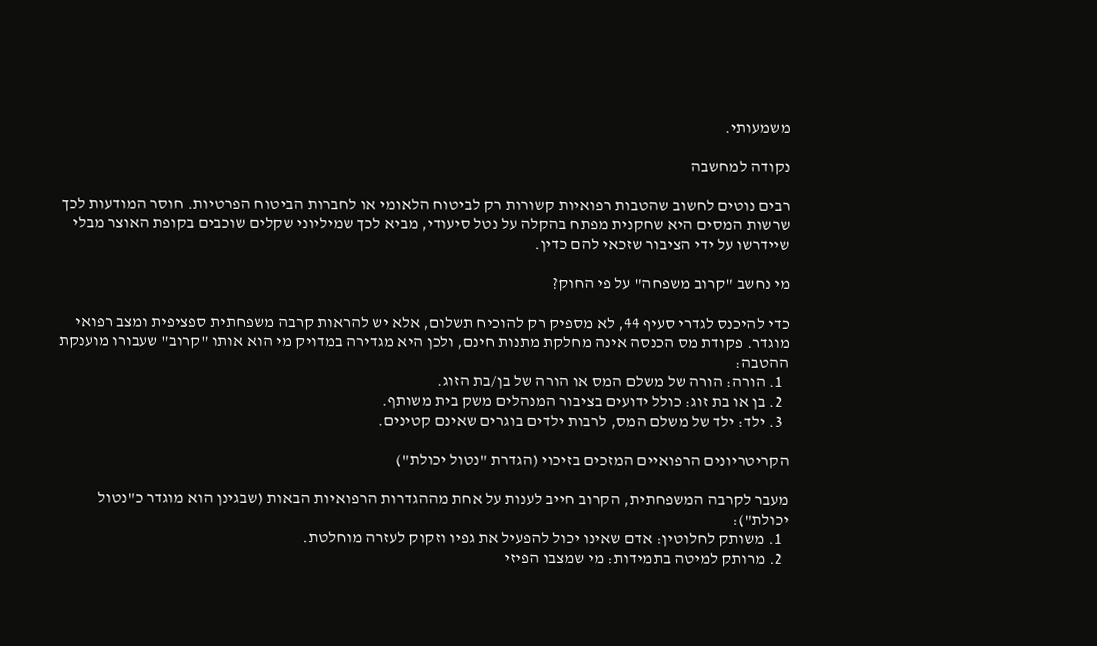משמעותי.

נקודה למחשבה

רבים נוטים לחשוב שהטבות רפואיות קשורות רק לביטוח הלאומי או לחברות הביטוח הפרטיות. חוסר המודעות לכך שרשות המסים היא שחקנית מפתח בהקלה על נטל סיעודי, מביא לכך שמיליוני שקלים שוכבים בקופת האוצר מבלי שיידרשו על ידי הציבור שזכאי להם כדין.

מי נחשב "קרוב משפחה" על פי החוק?

כדי להיכנס לגדרי סעיף 44, לא מספיק רק להוכיח תשלום, אלא יש להראות קרבה משפחתית ספציפית ומצב רפואי מוגדר. פקודת מס הכנסה אינה מחלקת מתנות חינם, ולכן היא מגדירה במדויק מי הוא אותו "קרוב" שעבורו מוענקת ההטבה:
  1. הורה: הורה של משלם המס או הורה של בן/בת הזוג.
  2. בן או בת זוג: כולל ידועים בציבור המנהלים משק בית משותף.
  3. ילד: ילד של משלם המס, לרבות ילדים בוגרים שאינם קטינים.

הקריטריונים הרפואיים המזכים בזיכוי (הגדרת "נטול יכולת")

מעבר לקרבה המשפחתית, הקרוב חייב לענות על אחת מההגדרות הרפואיות הבאות (שבגינן הוא מוגדר כ"נטול יכולת"):
  1. משותק לחלוטין: אדם שאינו יכול להפעיל את גפיו וזקוק לעזרה מוחלטת.
  2. מרותק למיטה בתמידות: מי שמצבו הפיזי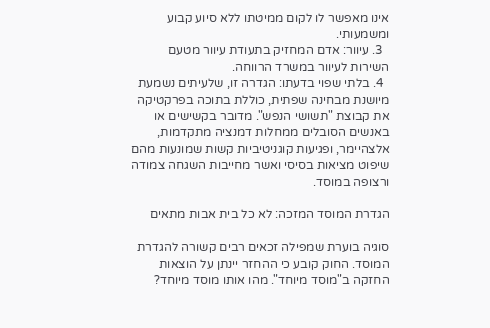אינו מאפשר לו לקום ממיטתו ללא סיוע קבוע ומשמעותי.
  3. עיוור: אדם המחזיק בתעודת עיוור מטעם השירות לעיוור במשרד הרווחה.
  4. בלתי שפוי בדעתו: הגדרה זו, שלעיתים נשמעת מיושנת מבחינה שפתית, כוללת בתוכה בפרקטיקה את קבוצת "תשושי הנפש". מדובר בקשישים או באנשים הסובלים ממחלות דמנציה מתקדמות, אלצהיימר, ופגיעות קוגניטיביות קשות שמונעות מהם שיפוט מציאות בסיסי ואשר מחייבות השגחה צמודה ורצופה במוסד.

הגדרת המוסד המזכה: לא כל בית אבות מתאים

סוגיה בוערת שמפילה זכאים רבים קשורה להגדרת המוסד. החוק קובע כי ההחזר יינתן על הוצאות החזקה ב"מוסד מיוחד". מהו אותו מוסד מיוחד?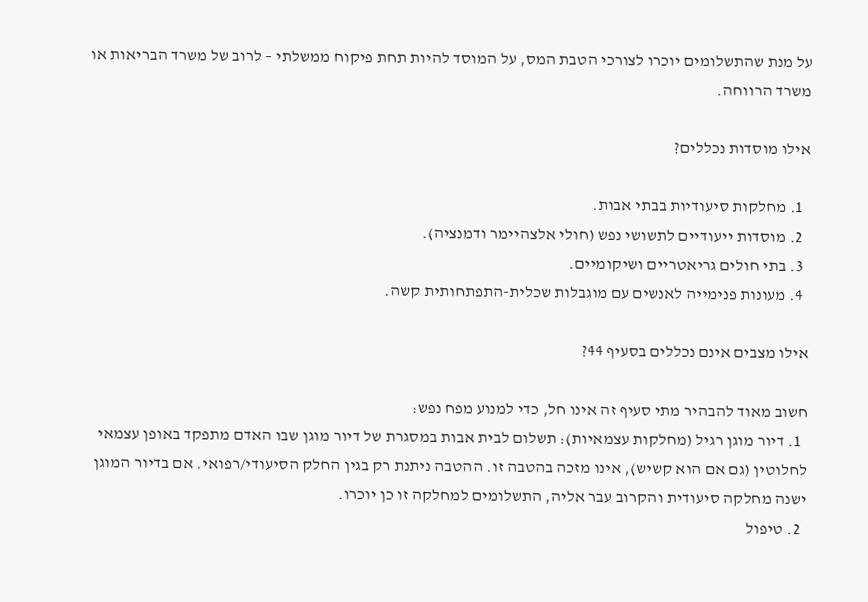על מנת שהתשלומים יוכרו לצורכי הטבת המס, על המוסד להיות תחת פיקוח ממשלתי – לרוב של משרד הבריאות או משרד הרווחה.

אילו מוסדות נכללים?

  1. מחלקות סיעודיות בבתי אבות.
  2. מוסדות ייעודיים לתשושי נפש (חולי אלצהיימר ודמנציה).
  3. בתי חולים גריאטריים ושיקומיים.
  4. מעונות פנימייה לאנשים עם מוגבלות שכלית-התפתחותית קשה.

אילו מצבים אינם נכללים בסעיף 44?

חשוב מאוד להבהיר מתי סעיף זה אינו חל, כדי למנוע מפח נפש:
  1. דיור מוגן רגיל (מחלקות עצמאיות): תשלום לבית אבות במסגרת של דיור מוגן שבו האדם מתפקד באופן עצמאי לחלוטין (גם אם הוא קשיש), אינו מזכה בהטבה זו. ההטבה ניתנת רק בגין החלק הסיעודי/רפואי. אם בדיור המוגן ישנה מחלקה סיעודית והקרוב עבר אליה, התשלומים למחלקה זו כן יוכרו.
  2. טיפול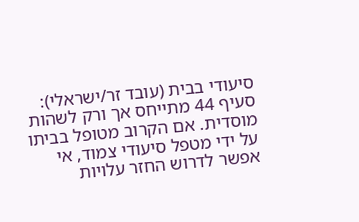סיעודי בבית (עובד זר/ישראלי): סעיף 44 מתייחס אך ורק לשהות מוסדית. אם הקרוב מטופל בביתו על ידי מטפל סיעודי צמוד, אי אפשר לדרוש החזר עלויות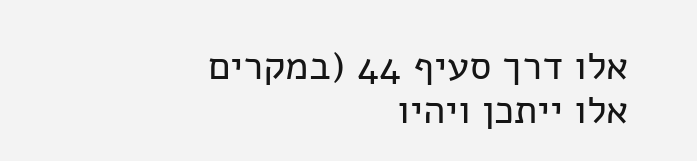אלו דרך סעיף 44 (במקרים אלו ייתכן ויהיו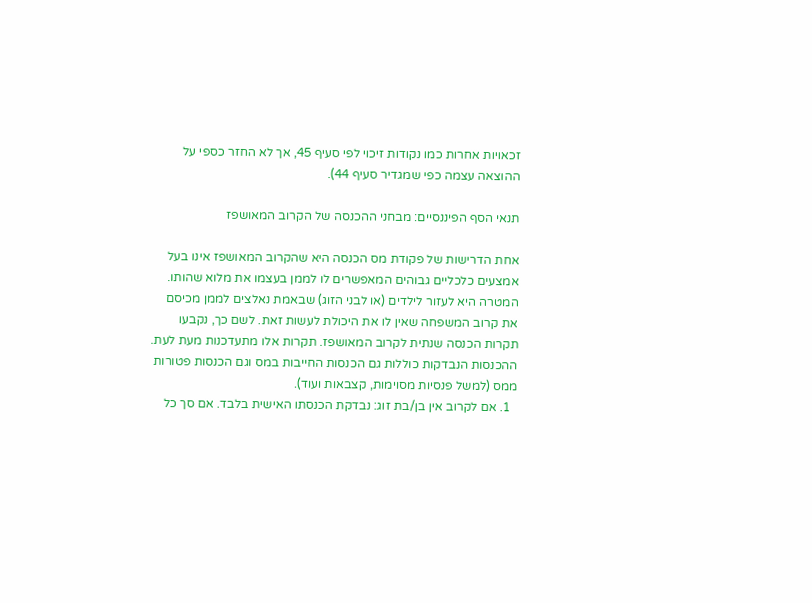זכאויות אחרות כמו נקודות זיכוי לפי סעיף 45, אך לא החזר כספי על ההוצאה עצמה כפי שמגדיר סעיף 44).

תנאי הסף הפיננסיים: מבחני ההכנסה של הקרוב המאושפז

אחת הדרישות של פקודת מס הכנסה היא שהקרוב המאושפז אינו בעל אמצעים כלכליים גבוהים המאפשרים לו לממן בעצמו את מלוא שהותו. המטרה היא לעזור לילדים (או לבני הזוג) שבאמת נאלצים לממן מכיסם את קרוב המשפחה שאין לו את היכולת לעשות זאת. לשם כך, נקבעו תקרות הכנסה שנתית לקרוב המאושפז. תקרות אלו מתעדכנות מעת לעת.
ההכנסות הנבדקות כוללות גם הכנסות החייבות במס וגם הכנסות פטורות ממס (למשל פנסיות מסוימות, קצבאות ועוד).
  1. אם לקרוב אין בן/בת זוג: נבדקת הכנסתו האישית בלבד. אם סך כל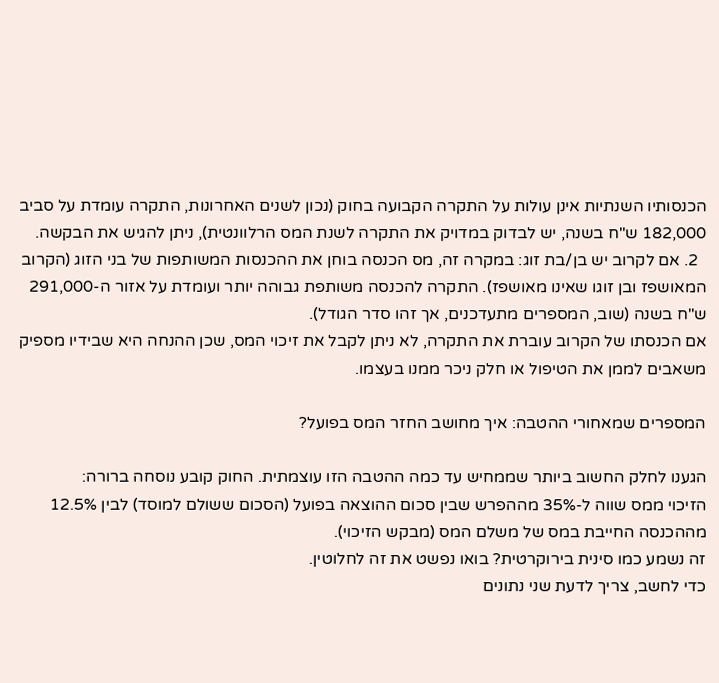הכנסותיו השנתיות אינן עולות על התקרה הקבועה בחוק (נכון לשנים האחרונות, התקרה עומדת על סביב 182,000 ש"ח בשנה, יש לבדוק במדויק את התקרה לשנת המס הרלוונטית), ניתן להגיש את הבקשה.
  2. אם לקרוב יש בן/בת זוג: במקרה זה, מס הכנסה בוחן את ההכנסות המשותפות של בני הזוג (הקרוב המאושפז ובן זוגו שאינו מאושפז). התקרה להכנסה משותפת גבוהה יותר ועומדת על אזור ה-291,000 ש"ח בשנה (שוב, המספרים מתעדכנים, אך זהו סדר הגודל).
אם הכנסתו של הקרוב עוברת את התקרה, לא ניתן לקבל את זיכוי המס, שכן ההנחה היא שבידיו מספיק משאבים לממן את הטיפול או חלק ניכר ממנו בעצמו.

המספרים שמאחורי ההטבה: איך מחושב החזר המס בפועל?

הגענו לחלק החשוב ביותר שממחיש עד כמה ההטבה הזו עוצמתית. החוק קובע נוסחה ברורה:
הזיכוי ממס שווה ל-35% מההפרש שבין סכום ההוצאה בפועל (הסכום ששולם למוסד) לבין 12.5% מההכנסה החייבת במס של משלם המס (מבקש הזיכוי).
זה נשמע כמו סינית בירוקרטית? בואו נפשט את זה לחלוטין.
כדי לחשב, צריך לדעת שני נתונים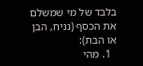בלבד של מי שמשלם את הכסף (נניח, הבן או הבת):
  1. מהי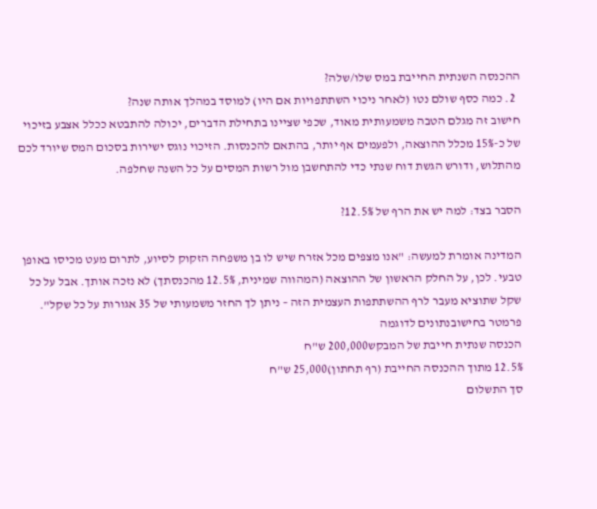ההכנסה השנתית החייבת במס שלו/שלה?
  2. כמה כסף שולם נטו (לאחר ניכוי השתתפויות אם היו) למוסד במהלך אותה שנה?
חישוב זה מגלם הטבה משמעותית מאוד, שכפי שציינו בתחילת הדברים, יכולה להתבטא ככלל אצבע בזיכוי של כ-15% מכלל ההוצאה, ולפעמים אף יותר, בהתאם להכנסות. הזיכוי נוגס ישירות בסכום המס שיורד לכם מהתלוש, ודורש הגשת דוח שנתי כדי להתחשבן מול רשות המסים על כל השנה שחלפה.

הסבר בצד: למה יש את הרף של 12.5%?

המדינה אומרת למעשה: "אנו מצפים מכל אזרח שיש לו בן משפחה הזקוק לסיוע, לתרום מעט מכיסו באופן טבעי. לכן, על החלק הראשון של ההוצאה (המהווה שמינית, 12.5% מהכנסתך) לא נזכה אותך. אבל על כל שקל שתוציא מעבר לרף ההשתתפות העצמית הזה – ניתן לך החזר משמעותי של 35 אגורות על כל שקל".
פרמטר בחישובנתונים לדוגמה
הכנסה שנתית חייבת של המבקש200,000 ש"ח
12.5% מתוך ההכנסה החייבת (רף תחתון)25,000 ש"ח
סך התשלום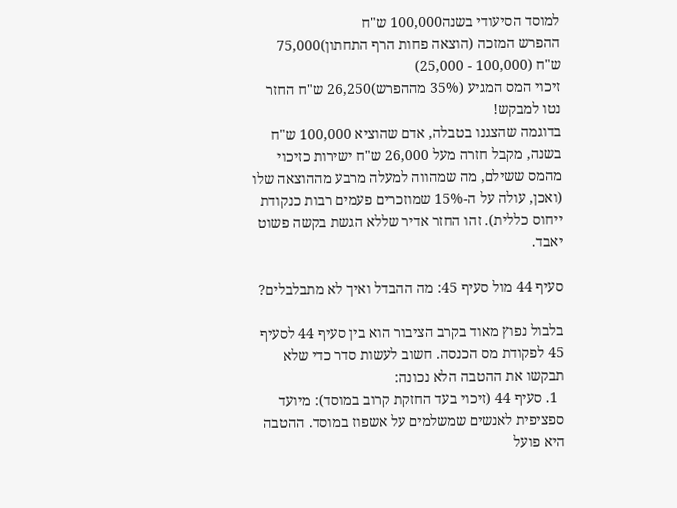למוסד הסיעודי בשנה100,000 ש"ח
ההפרש המזכה (הוצאה פחות הרף התחתון)75,000 ש"ח (100,000 - 25,000)
זיכוי המס המגיע (35% מההפרש)26,250 ש"ח החזר נטו למבקש!
בדוגמה שהצגנו בטבלה, אדם שהוציא 100,000 ש"ח בשנה, מקבל חזרה מעל 26,000 ש"ח ישירות כזיכוי מהמס ששילם, מה שמהווה למעלה מרבע מההוצאה שלו (ואכן, עולה על ה-15% שמוזכרים פעמים רבות כנקודת ייחוס כללית). זהו החזר אדיר שללא הגשת בקשה פשוט יאבד.

סעיף 44 מול סעיף 45: מה ההבדל ואיך לא מתבלבלים?

בלבול נפוץ מאוד בקרב הציבור הוא בין סעיף 44 לסעיף 45 לפקודת מס הכנסה. חשוב לעשות סדר כדי שלא תבקשו את ההטבה הלא נכונה:
  1. סעיף 44 (זיכוי בעד החזקת קרוב במוסד): מיועד ספציפית לאנשים שמשלמים על אשפוז במוסד. ההטבה היא פועל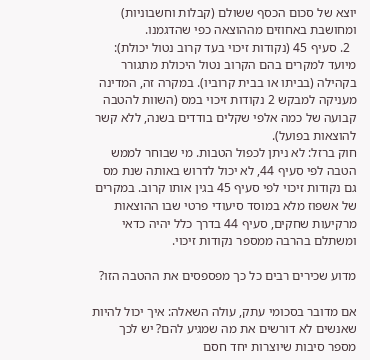יוצא של סכום הכסף ששולם (קבלות וחשבוניות) ומחושבת באחוזים מההוצאה כפי שהדגמנו.
  2. סעיף 45 (נקודות זיכוי בעד קרוב נטול יכולת): מיועד למקרים בהם הקרוב נטול היכולת מתגורר בקהילה (בביתו או בבית קרוביו). במקרה זה, המדינה מעניקה למבקש 2 נקודות זיכוי במס (השוות להטבה קבועה של כמה אלפי שקלים בודדים בשנה, ללא קשר להוצאות בפועל).
חוק ברזל: לא ניתן לכפול הטבות. מי שבוחר לממש הטבה לפי סעיף 44, לא יכול לדרוש באותה שנת מס גם נקודות זיכוי לפי סעיף 45 בגין אותו קרוב. במקרים של אשפוז מלא במוסד סיעודי פרטי שבו ההוצאות מרקיעות שחקים, סעיף 44 בדרך כלל יהיה כדאי ומשתלם בהרבה ממספר נקודות זיכוי.

מדוע שכירים רבים כל כך מפספסים את ההטבה הזו?

אם מדובר בסכומי עתק, עולה השאלה: איך יכול להיות שאנשים לא דורשים את מה שמגיע להם? יש לכך מספר סיבות שיוצרות יחד חסם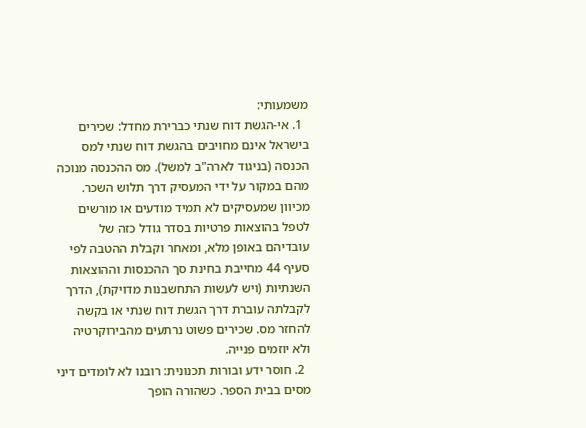משמעותי:
  1. אי-הגשת דוח שנתי כברירת מחדל: שכירים בישראל אינם מחויבים בהגשת דוח שנתי למס הכנסה (בניגוד לארה"ב למשל). מס ההכנסה מנוכה מהם במקור על ידי המעסיק דרך תלוש השכר. מכיוון שמעסיקים לא תמיד מודעים או מורשים לטפל בהוצאות פרטיות בסדר גודל כזה של עובדיהם באופן מלא, ומאחר וקבלת ההטבה לפי סעיף 44 מחייבת בחינת סך ההכנסות וההוצאות השנתיות (ויש לעשות התחשבנות מדויקת), הדרך לקבלתה עוברת דרך הגשת דוח שנתי או בקשה להחזר מס. שכירים פשוט נרתעים מהבירוקרטיה ולא יוזמים פנייה.
  2. חוסר ידע ובורות תכנונית: רובנו לא לומדים דיני מסים בבית הספר. כשהורה הופך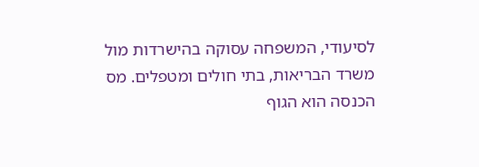לסיעודי, המשפחה עסוקה בהישרדות מול משרד הבריאות, בתי חולים ומטפלים. מס הכנסה הוא הגוף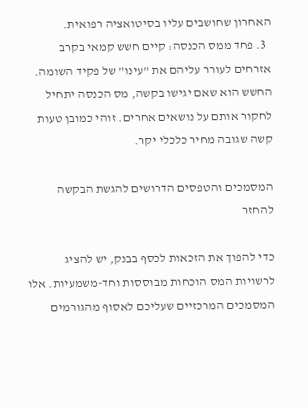האחרון שחושבים עליו בסיטואציה רפואית.
  3. פחד ממס הכנסה: קיים חשש קמאי בקרב אזרחים לעורר עליהם את "עינו" של פקיד השומה. החשש הוא שאם יגישו בקשה, מס הכנסה יתחיל לחקור אותם על נושאים אחרים. זוהי כמובן טעות קשה שגובה מחיר כלכלי יקר.

המסמכים והטפסים הדרושים להגשת הבקשה להחזר

כדי להפוך את הזכאות לכסף בבנק, יש להציג לרשויות המס הוכחות מבוססות וחד-משמעיות. אלו המסמכים המרכזיים שעליכם לאסוף מהגורמים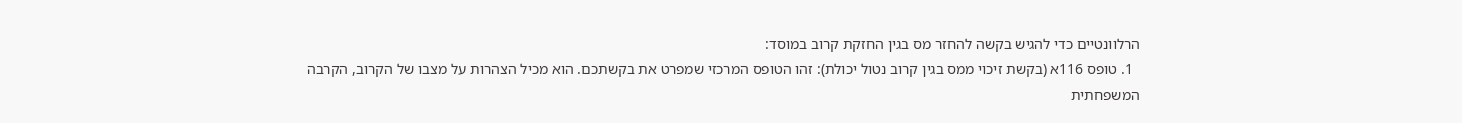הרלוונטיים כדי להגיש בקשה להחזר מס בגין החזקת קרוב במוסד:
  1. טופס 116א (בקשת זיכוי ממס בגין קרוב נטול יכולת): זהו הטופס המרכזי שמפרט את בקשתכם. הוא מכיל הצהרות על מצבו של הקרוב, הקרבה המשפחתית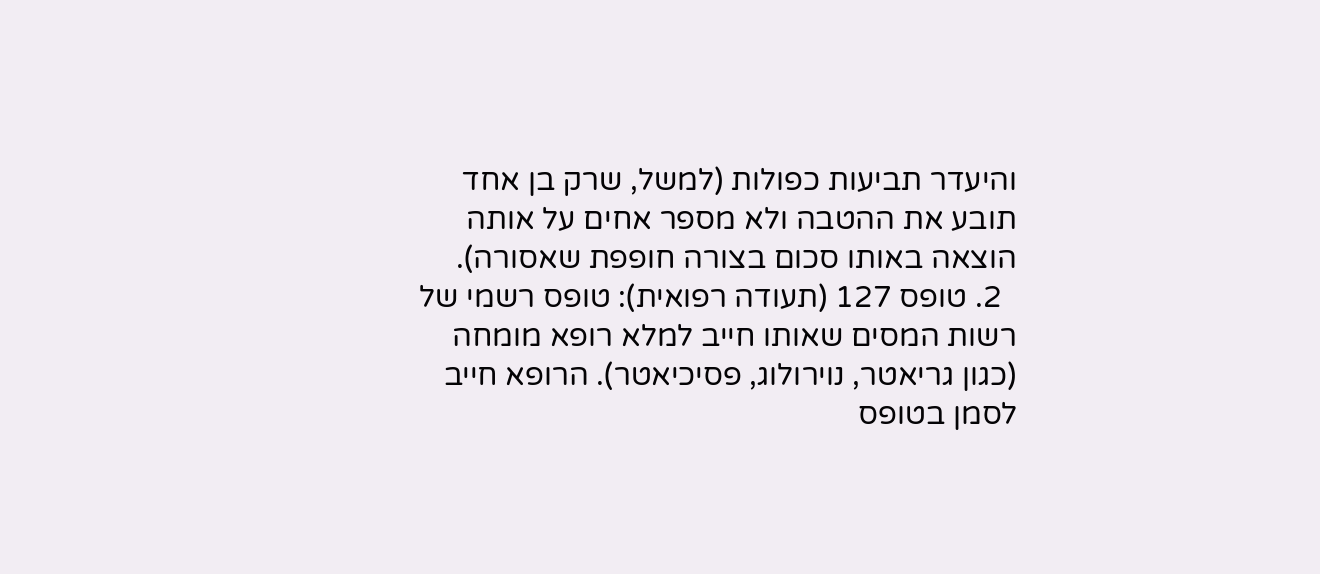והיעדר תביעות כפולות (למשל, שרק בן אחד תובע את ההטבה ולא מספר אחים על אותה הוצאה באותו סכום בצורה חופפת שאסורה).
  2. טופס 127 (תעודה רפואית): טופס רשמי של רשות המסים שאותו חייב למלא רופא מומחה (כגון גריאטר, נוירולוג, פסיכיאטר). הרופא חייב לסמן בטופס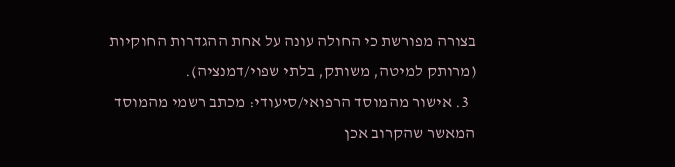בצורה מפורשת כי החולה עונה על אחת ההגדרות החוקיות (מרותק למיטה, משותק, בלתי שפוי/דמנציה).
  3. אישור מהמוסד הרפואי/סיעודי: מכתב רשמי מהמוסד המאשר שהקרוב אכן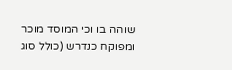שוהה בו וכי המוסד מוכר ומפוקח כנדרש (כולל סוג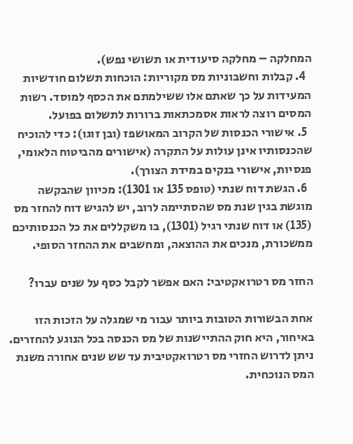המחלקה – מחלקה סיעודית או תשושי נפש).
  4. קבלות וחשבוניות מס מקוריות: הוכחות תשלום חודשיות המעידות על כך שאתם אלו ששילמתם את הכסף למוסד. רשות המסים רוצה לראות אסמכתאות ברורות לתשלום בפועל.
  5. אישורי הכנסות של הקרוב המאושפז (ובן זוגו): כדי להוכיח שהכנסותיו אינן עולות על התקרה (אישורים מהביטוח הלאומי, פנסיות, אישורי בנקים במידת הצורך).
  6. הגשת דוח שנתי (טופס 135 או 1301): מכיוון שהבקשה מוגשת בגין שנת מס שהסתיימה לרוב, יש להגיש דוח להחזר מס (135) או דוח שנתי רגיל (1301), בו משקללים את כל הכנסותיכם ממשכורת, מנכים את ההוצאה, ומחשבים את ההחזר הסופי.

החזר מס רטרואקטיבי: האם אפשר לקבל כסף על שנים עברו?

אחת הבשורות הטובות ביותר עבור מי שמגלה על הזכות הזו באיחור, היא חוק ההתיישנות של מס הכנסה בכל הנוגע להחזרים. ניתן לדרוש החזרי מס רטרואקטיבית עד שש שנים אחורה משנת המס הנוכחית.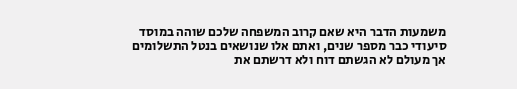משמעות הדבר היא שאם קרוב המשפחה שלכם שוהה במוסד סיעודי כבר מספר שנים, ואתם אלו שנושאים בנטל התשלומים אך מעולם לא הגשתם דוח ולא דרשתם את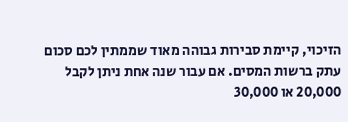הזיכוי, קיימת סבירות גבוהה מאוד שממתין לכם סכום עתק ברשות המסים. אם עבור שנה אחת ניתן לקבל 20,000 או 30,000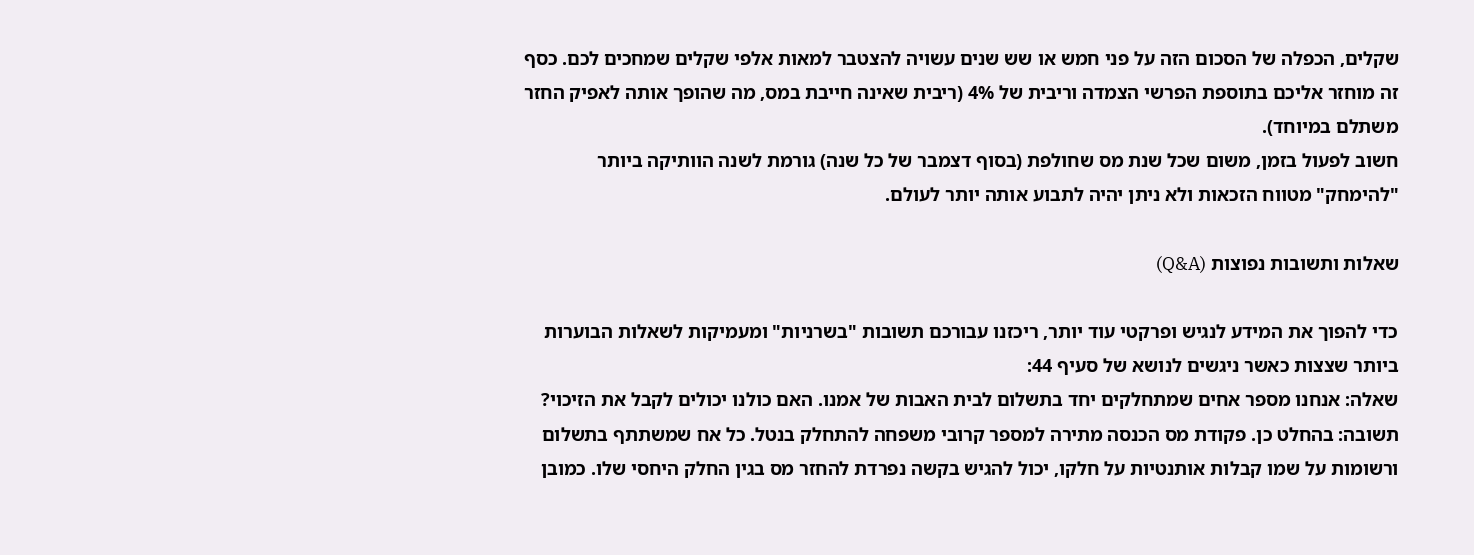שקלים, הכפלה של הסכום הזה על פני חמש או שש שנים עשויה להצטבר למאות אלפי שקלים שמחכים לכם. כסף זה מוחזר אליכם בתוספת הפרשי הצמדה וריבית של 4% (ריבית שאינה חייבת במס, מה שהופך אותה לאפיק החזר משתלם במיוחד).
חשוב לפעול בזמן, משום שכל שנת מס שחולפת (בסוף דצמבר של כל שנה) גורמת לשנה הוותיקה ביותר "להימחק" מטווח הזכאות ולא ניתן יהיה לתבוע אותה יותר לעולם.

שאלות ותשובות נפוצות (Q&A)

כדי להפוך את המידע לנגיש ופרקטי עוד יותר, ריכזנו עבורכם תשובות "בשרניות" ומעמיקות לשאלות הבוערות ביותר שצצות כאשר ניגשים לנושא של סעיף 44:
שאלה: אנחנו מספר אחים שמתחלקים יחד בתשלום לבית האבות של אמנו. האם כולנו יכולים לקבל את הזיכוי?
תשובה: בהחלט כן. פקודת מס הכנסה מתירה למספר קרובי משפחה להתחלק בנטל. כל אח שמשתתף בתשלום ורשומות על שמו קבלות אותנטיות על חלקו, יכול להגיש בקשה נפרדת להחזר מס בגין החלק היחסי שלו. כמובן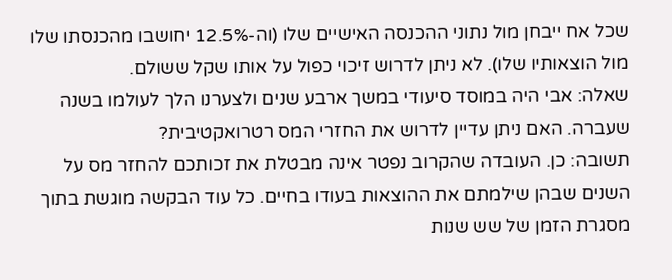שכל אח ייבחן מול נתוני ההכנסה האישיים שלו (וה-12.5% יחושבו מהכנסתו שלו מול הוצאותיו שלו). לא ניתן לדרוש זיכוי כפול על אותו שקל ששולם.
שאלה: אבי היה במוסד סיעודי במשך ארבע שנים ולצערנו הלך לעולמו בשנה שעברה. האם ניתן עדיין לדרוש את החזרי המס רטרואקטיבית?
תשובה: כן. העובדה שהקרוב נפטר אינה מבטלת את זכותכם להחזר מס על השנים שבהן שילמתם את ההוצאות בעודו בחיים. כל עוד הבקשה מוגשת בתוך מסגרת הזמן של שש שנות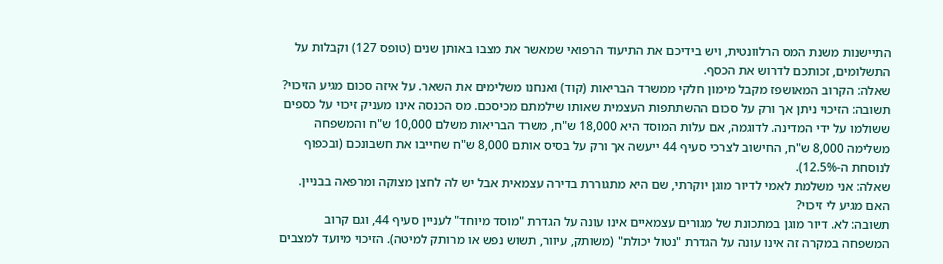התיישנות משנת המס הרלוונטית, ויש בידיכם את התיעוד הרפואי שמאשר את מצבו באותן שנים (טופס 127) וקבלות על התשלומים, זכותכם לדרוש את הכסף.
שאלה: הקרוב המאושפז מקבל מימון חלקי ממשרד הבריאות (קוד) ואנחנו משלימים את השאר. על איזה סכום מגיע הזיכוי?
תשובה: הזיכוי ניתן אך ורק על סכום ההשתתפות העצמית שאותו שילמתם מכיסכם. מס הכנסה אינו מעניק זיכוי על כספים ששולמו על ידי המדינה. לדוגמה, אם עלות המוסד היא 18,000 ש"ח, משרד הבריאות משלם 10,000 ש"ח והמשפחה משלימה 8,000 ש"ח, החישוב לצרכי סעיף 44 ייעשה אך ורק על בסיס אותם 8,000 ש"ח שחייבו את חשבונכם (ובכפוף לנוסחת ה-12.5%).
שאלה: אני משלמת לאמי לדיור מוגן יוקרתי, שם היא מתגוררת בדירה עצמאית אבל יש לה לחצן מצוקה ומרפאה בבניין. האם מגיע לי זיכוי?
תשובה: לא. דיור מוגן במתכונת של מגורים עצמאיים אינו עונה על הגדרת "מוסד מיוחד" לעניין סעיף 44, וגם קרוב המשפחה במקרה זה אינו עונה על הגדרת "נטול יכולת" (משותק, עיוור, תשוש נפש או מרותק למיטה). הזיכוי מיועד למצבים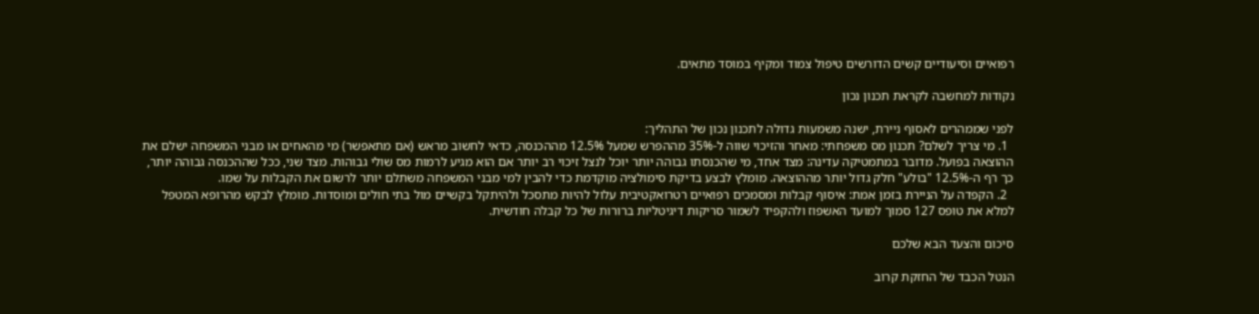רפואיים וסיעודיים קשים הדורשים טיפול צמוד ומקיף במוסד מתאים.

נקודות למחשבה לקראת תכנון נכון

לפני שממהרים לאסוף ניירת, ישנה משמעות גדולה לתכנון נכון של התהליך:
  1. מי צריך לשלם? תכנון מס משפחתי: מאחר והזיכוי שווה ל-35% מההפרש שמעל 12.5% מההכנסה, כדאי לחשוב מראש (אם מתאפשר) מי מהאחים או מבני המשפחה ישלם את ההוצאה בפועל. מדובר במתמטיקה עדינה: מצד אחד, מי שהכנסתו גבוהה יותר יוכל לנצל זיכוי רב יותר אם הוא מגיע לרמות מס שולי גבוהות. מצד שני, ככל שההכנסה גבוהה יותר, כך רף ה-12.5% "בולע" חלק גדול יותר מההוצאה. מומלץ לבצע בדיקת סימולציה מוקדמת כדי להבין למי מבני המשפחה משתלם יותר לרשום את הקבלות על שמו.
  2. הקפדה על הניירת בזמן אמת: איסוף קבלות ומסמכים רפואיים רטרואקטיבית עלול להיות מתסכל ולהיתקל בקשיים מול בתי חולים ומוסדות. מומלץ לבקש מהרופא המטפל למלא את טופס 127 סמוך למועד האשפוז ולהקפיד לשמור סריקות דיגיטליות ברורות של כל קבלה חודשית.

סיכום והצעד הבא שלכם

הנטל הכבד של החזקת קרוב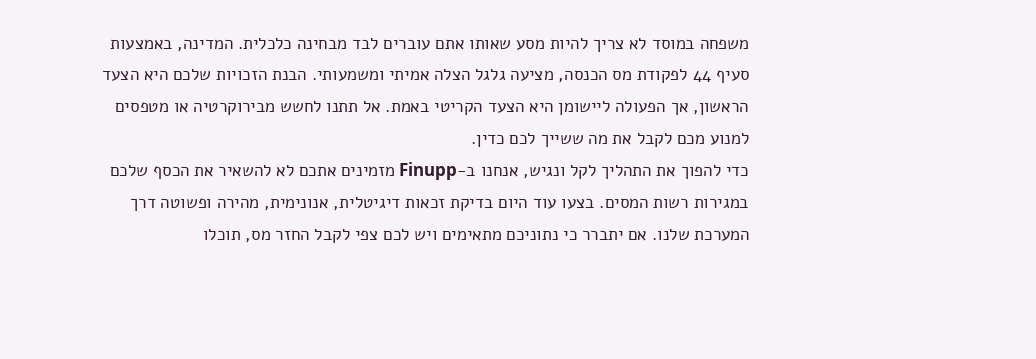משפחה במוסד לא צריך להיות מסע שאותו אתם עוברים לבד מבחינה כלכלית. המדינה, באמצעות סעיף 44 לפקודת מס הכנסה, מציעה גלגל הצלה אמיתי ומשמעותי. הבנת הזכויות שלכם היא הצעד הראשון, אך הפעולה ליישומן היא הצעד הקריטי באמת. אל תתנו לחשש מבירוקרטיה או מטפסים למנוע מכם לקבל את מה ששייך לכם כדין.
כדי להפוך את התהליך לקל ונגיש, אנחנו ב-Finupp מזמינים אתכם לא להשאיר את הכסף שלכם במגירות רשות המסים. בצעו עוד היום בדיקת זכאות דיגיטלית, אנונימית, מהירה ופשוטה דרך המערכת שלנו. אם יתברר כי נתוניכם מתאימים ויש לכם צפי לקבל החזר מס, תוכלו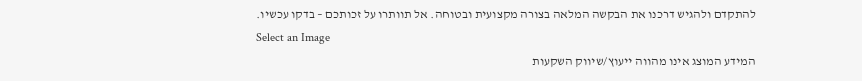להתקדם ולהגיש דרכנו את הבקשה המלאה בצורה מקצועית ובטוחה. אל תוותרו על זכותכם – בדקו עכשיו.
Select an Image
המידע המוצג אינו מהווה ייעוץ/שיווק השקעות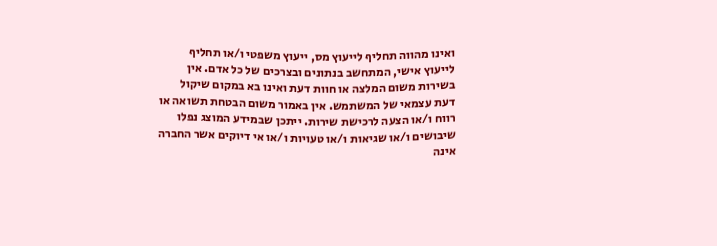ואינו מהווה תחליף לייעוץ מס, ייעוץ משפטי ו/או תחליף לייעוץ אישי, המתחשב בנתונים ובצרכים של כל אדם. אין בשירות משום המלצה או חוות דעת ואינו בא במקום שיקול דעת עצמאי של המשתמש. אין באמור משום הבטחת תשואה או רווח ו/או הצעה לרכישת שירות. ייתכן שבמידע המוצג נפלו שיבושים ו/או שגיאות ו/או טעויות ו/או אי דיוקים אשר החברה אינה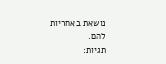נושאת באחריות להם.
תגיות: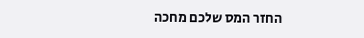החזר המס שלכם מחכה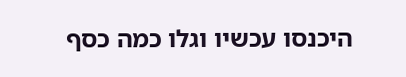היכנסו עכשיו וגלו כמה כסף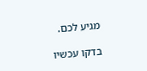מגיע לכם.

בדקו עכשיו